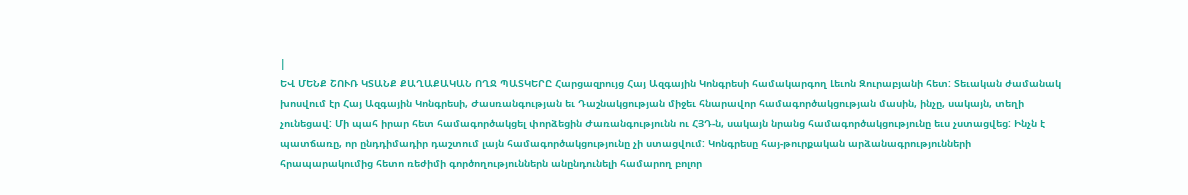|
ԵՎ ՄԵՆՔ ՇՈՒՌ ԿՏԱՆՔ ՔԱՂԱՔԱԿԱՆ ՈՂՋ ՊԱՏԿԵՐԸ Հարցազրույց Հայ Ազգային Կոնգրեսի համակարգող Լեւոն Զուրաբյանի հետ: Տեւական ժամանակ խոսվում էր Հայ Ազգային Կոնգրեսի, Ժասռանգության եւ Դաշնակցության միջեւ հնարավոր համագործակցության մասին, ինչը, սակայն, տեղի չունեցավ: Մի պահ իրար հետ համագործակցել փորձեցին Ժառանգությունն ու ՀՅԴ-ն, սակայն նրանց համագործակցությունը եւս չստացվեց: Ինչն է պատճառը, որ ընդդիմադիր դաշտում լայն համագործակցությունը չի ստացվում: Կոնգրեսը հայ-թուրքական արձանագրությունների հրապարակումից հետո ռեժիմի գործողություններն անընդունելի համարող բոլոր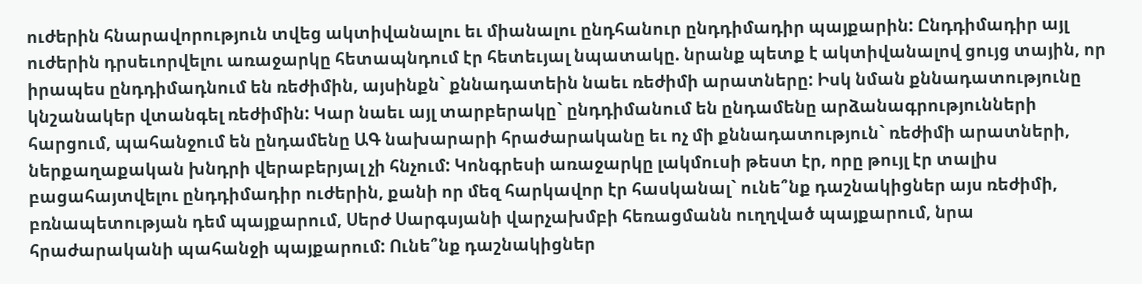ուժերին հնարավորություն տվեց ակտիվանալու եւ միանալու ընդհանուր ընդդիմադիր պայքարին: Ընդդիմադիր այլ ուժերին դրսեւորվելու առաջարկը հետապնդում էր հետեւյալ նպատակը. նրանք պետք է ակտիվանալով ցույց տային, որ իրապես ընդդիմադնում են ռեժիմին, այսինքն` քննադատեին նաեւ ռեժիմի արատները: Իսկ նման քննադատությունը կնշանակեր վտանգել ռեժիմին: Կար նաեւ այլ տարբերակը` ընդդիմանում են ընդամենը արձանագրությունների հարցում, պահանջում են ընդամենը ԱԳ նախարարի հրաժարականը եւ ոչ մի քննադատություն` ռեժիմի արատների, ներքաղաքական խնդրի վերաբերյալ չի հնչում: Կոնգրեսի առաջարկը լակմուսի թեստ էր, որը թույլ էր տալիս բացահայտվելու ընդդիմադիր ուժերին, քանի որ մեզ հարկավոր էր հասկանալ` ունե՞նք դաշնակիցներ այս ռեժիմի, բռնապետության դեմ պայքարում, Սերժ Սարգսյանի վարչախմբի հեռացմանն ուղղված պայքարում, նրա հրաժարականի պահանջի պայքարում: Ունե՞նք դաշնակիցներ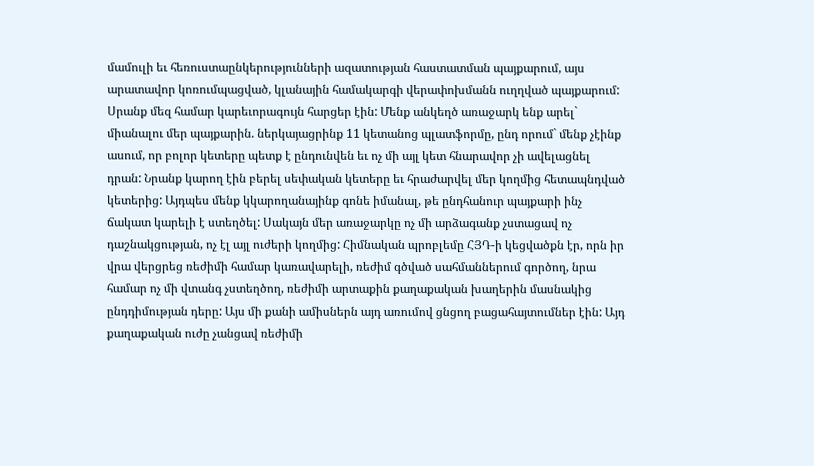մամուլի եւ հեռուստաընկերությունների ազատության հաստատման պայքարում, այս արատավոր կոռումպացված, կլանային համակարգի վերափոխմանն ուղղված պայքարում: Սրանք մեզ համար կարեւորագույն հարցեր էին: Մենք անկեղծ առաջարկ ենք արել` միանալու մեր պայքարին. ներկայացրինք 11 կետանոց պլատֆորմը, ընդ որում` մենք չէինք ասում, որ բոլոր կետերը պետք է ընդունվեն եւ ոչ մի այլ կետ հնարավոր չի ավելացնել դրան: Նրանք կարող էին բերել սեփական կետերը եւ հրաժարվել մեր կողմից հետապնդված կետերից: Այդպես մենք կկարողանայինք գոնե իմանալ, թե ընդհանուր պայքարի ինչ ճակատ կարելի է ստեղծել: Սակայն մեր առաջարկը ոչ մի արձագանք չստացավ ոչ դաշնակցության, ոչ էլ այլ ուժերի կողմից: Հիմնական պրոբլեմը ՀՅԴ-ի կեցվածքն էր, որն իր վրա վերցրեց ռեժիմի համար կառավարելի, ռեժիմ գծված սահմաններում գործող, նրա համար ոչ մի վտանգ չստեղծող, ռեժիմի արտաքին քաղաքական խաղերին մասնակից ընդդիմության դերը: Այս մի քանի ամիսներն այդ առումով ցնցող բացահայտումներ էին: Այդ քաղաքական ուժը չանցավ ռեժիմի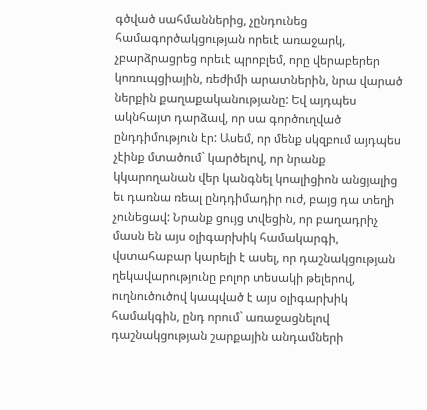գծված սահմաններից, չընդունեց համագործակցության որեւէ առաջարկ, չբարձրացրեց որեւէ պրոբլեմ, որը վերաբերեր կոռուպցիային, ռեժիմի արատներին, նրա վարած ներքին քաղաքականությանը: Եվ այդպես ակնհայտ դարձավ, որ սա գործուղված ընդդիմություն էր: Ասեմ, որ մենք սկզբում այդպես չէինք մտածում` կարծելով, որ նրանք կկարողանան վեր կանգնել կոալիցիոն անցյալից եւ դառնա ռեալ ընդդիմադիր ուժ, բայց դա տեղի չունեցավ: Նրանք ցույց տվեցին, որ բաղադրիչ մասն են այս օլիգարխիկ համակարգի, վստահաբար կարելի է ասել, որ դաշնակցության ղեկավարությունը բոլոր տեսակի թելերով, ուղնուծուծով կապված է այս օլիգարխիկ համակգին, ընդ որում` առաջացնելով դաշնակցության շարքային անդամների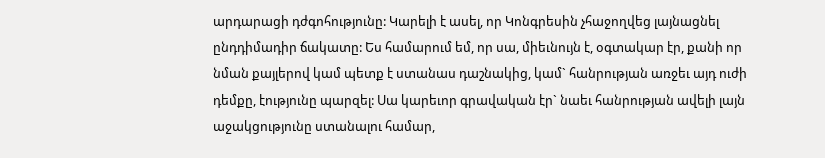արդարացի դժգոհությունը: Կարելի է ասել, որ Կոնգրեսին չհաջողվեց լայնացնել ընդդիմադիր ճակատը: Ես համարում եմ, որ սա, միեւնույն է, օգտակար էր, քանի որ նման քայլերով կամ պետք է ստանաս դաշնակից, կամ` հանրության առջեւ այդ ուժի դեմքը, էությունը պարզել: Սա կարեւոր գրավական էր` նաեւ հանրության ավելի լայն աջակցությունը ստանալու համար,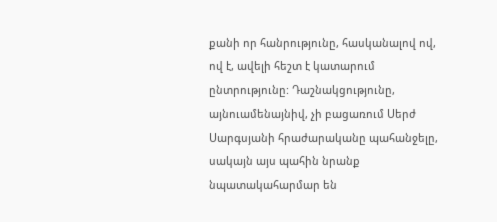քանի որ հանրությունը, հասկանալով ով, ով է, ավելի հեշտ է կատարում ընտրությունը: Դաշնակցությունը, այնուամենայնիվ, չի բացառում Սերժ Սարգսյանի հրաժարականը պահանջելը, սակայն այս պահին նրանք նպատակահարմար են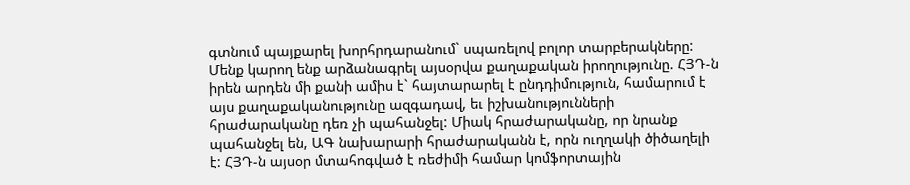գտնում պայքարել խորհրդարանում` սպառելով բոլոր տարբերակները: Մենք կարող ենք արձանագրել այսօրվա քաղաքական իրողությունը. ՀՅԴ-ն իրեն արդեն մի քանի ամիս է` հայտարարել է ընդդիմություն, համարում է այս քաղաքականությունը ազգադավ, եւ իշխանությունների հրաժարականը դեռ չի պահանջել: Միակ հրաժարականը, որ նրանք պահանջել են, ԱԳ նախարարի հրաժարականն է, որն ուղղակի ծիծաղելի է: ՀՅԴ-ն այսօր մտահոգված է ռեժիմի համար կոմֆորտային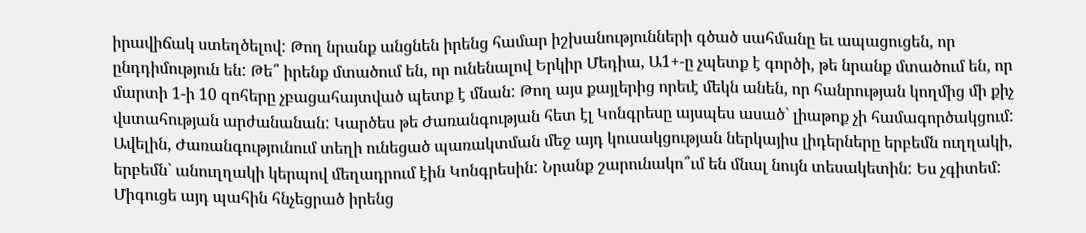իրավիճակ ստեղծելով: Թող նրանք անցնեն իրենց համար իշխանությունների գծած սահմանը եւ ապացուցեն, որ ընդդիմություն են: Թե՞ իրենք մտածում են, որ ունենալով Երկիր Մեդիա, Ա1+-ը չպետք է գործի, թե նրանք մտածում են, որ մարտի 1-ի 10 զոհերը չբացահայտված պետք է մնան: Թող այս քայլերից որեւէ մեկն անեն, որ հանրության կողմից մի քիչ վստահության արժանանան: Կարծես թե Ժառանգության հետ էլ Կոնգրեսը այսպես ասած` լիաթոք չի համագործակցում: Ավելին, Ժառանգությունում տեղի ունեցած պառակտման մեջ այդ կուսակցության ներկայիս լիդերները երբեմն ուղղակի, երբեմն` անուղղակի կերպով մեղադրում էին Կոնգրեսին: Նրանք շարունակո՞ւմ են մնալ նույն տեսակետին: Ես չգիտեմ: Միգուցե այդ պահին հնչեցրած իրենց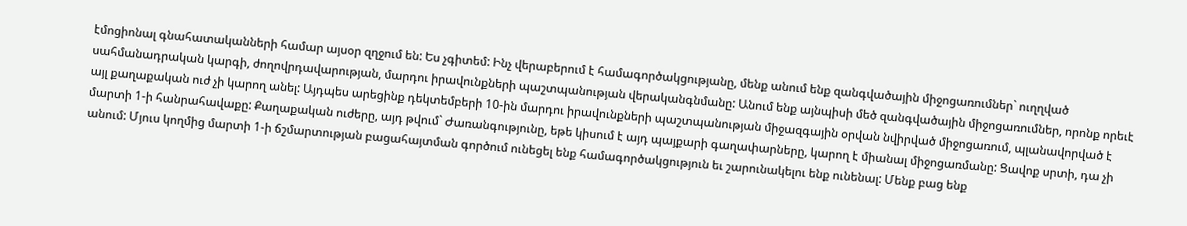էմոցիոնալ գնահատականների համար այսօր զղջում են: Ես չգիտեմ: Ինչ վերաբերում է համագործակցությանը, մենք անում ենք զանգվածային միջոցառումներ` ուղղված սահմանադրական կարգի, ժողովրդավարության, մարդու իրավունքների պաշտպանության վերականգնմանը: Անում ենք այնպիսի մեծ զանգվածային միջոցառումներ, որոնք որեւէ այլ քաղաքական ուժ չի կարող անել: Այդպես արեցինք դեկտեմբերի 10-ին մարդու իրավունքների պաշտպանության միջազգային օրվան նվիրված միջոցառում, պլանավորված է մարտի 1-ի հանրահավաքը: Քաղաքական ուժերը, այդ թվում` Ժառանգությունը, եթե կիսում է այդ պայքարի գաղափարները, կարող է միանալ միջոցառմանը: Ցավոք սրտի, դա չի անում: Մյուս կողմից մարտի 1-ի ճշմարտության բացահայտման գործում ունեցել ենք համագործակցություն եւ շարունակելու ենք ունենալ: Մենք բաց ենք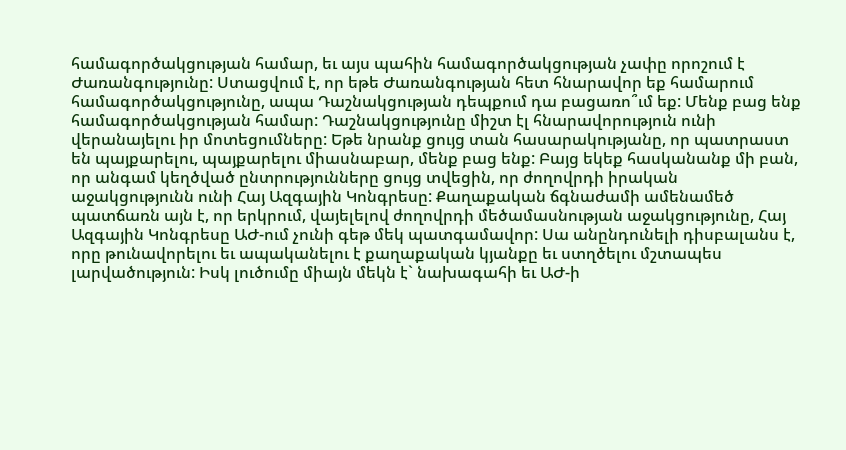համագործակցության համար, եւ այս պահին համագործակցության չափը որոշում է Ժառանգությունը: Ստացվում է, որ եթե Ժառանգության հետ հնարավոր եք համարում համագործակցությունը, ապա Դաշնակցության դեպքում դա բացառո՞ւմ եք: Մենք բաց ենք համագործակցության համար: Դաշնակցությունը միշտ էլ հնարավորություն ունի վերանայելու իր մոտեցումները: Եթե նրանք ցույց տան հասարակությանը, որ պատրաստ են պայքարելու, պայքարելու միասնաբար, մենք բաց ենք: Բայց եկեք հասկանանք մի բան, որ անգամ կեղծված ընտրությունները ցույց տվեցին, որ ժողովրդի իրական աջակցությունն ունի Հայ Ազգային Կոնգրեսը: Քաղաքական ճգնաժամի ամենամեծ պատճառն այն է, որ երկրում, վայելելով ժողովրդի մեծամասնության աջակցությունը, Հայ Ազգային Կոնգրեսը ԱԺ-ում չունի գեթ մեկ պատգամավոր: Սա անընդունելի դիսբալանս է, որը թունավորելու եւ ապականելու է քաղաքական կյանքը եւ ստղծելու մշտապես լարվածություն: Իսկ լուծումը միայն մեկն է` նախագահի եւ ԱԺ-ի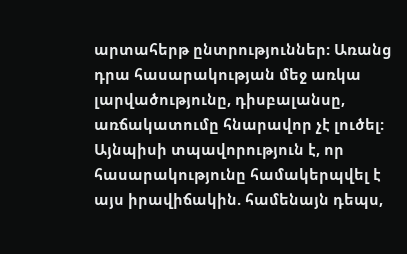արտահերթ ընտրություններ: Առանց դրա հասարակության մեջ առկա լարվածությունը, դիսբալանսը, առճակատումը հնարավոր չէ լուծել: Այնպիսի տպավորություն է, որ հասարակությունը համակերպվել է այս իրավիճակին. համենայն դեպս,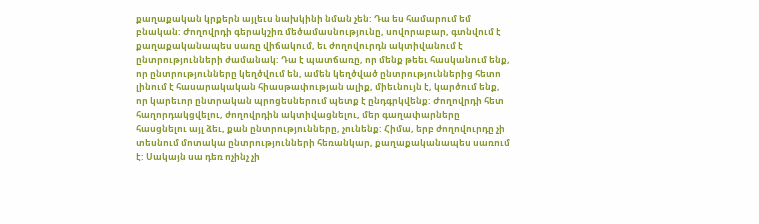քաղաքական կրքերն այլեւս նախկինի նման չեն: Դա ես համարում եմ բնական: Ժողովրդի գերակշիռ մեծամասնությունը, սովորաբար, գտնվում է քաղաքականապես սառը վիճակում, եւ ժողովուրդն ակտիվանում է ընտրությունների ժամանակ: Դա է պատճառը, որ մենք թեեւ հասկանում ենք, որ ընտրությունները կեղծվում են, ամեն կեղծված ընտրություններից հետո լինում է հասարակական հիասթափության ալիք, միեւնույն է, կարծում ենք, որ կարեւոր ընտրական պրոցեսներում պետք է ընդգրկվենք: Ժողովրդի հետ հաղորդակցվելու, ժողովրդին ակտիվացնելու, մեր գաղափարները հասցնելու այլ ձեւ, քան ընտրությունները, չունենք: Հիմա, երբ ժողովուրդը չի տեսնում մոտակա ընտրությունների հեռանկար, քաղաքականապես սառում է: Սակայն սա դեռ ոչինչ չի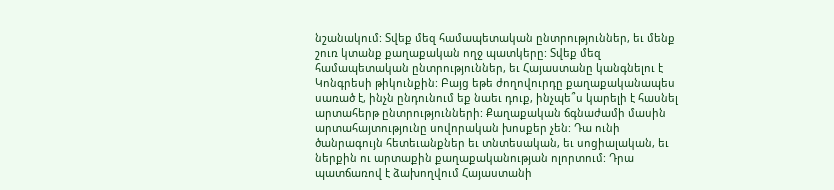նշանակում: Տվեք մեզ համապետական ընտրություններ, եւ մենք շուռ կտանք քաղաքական ողջ պատկերը: Տվեք մեզ համապետական ընտրություններ, եւ Հայաստանը կանգնելու է Կոնգրեսի թիկունքին: Բայց եթե ժողովուրդը քաղաքականապես սառած է, ինչն ընդունում եք նաեւ դուք, ինչպե՞ս կարելի է հասնել արտահերթ ընտրությունների: Քաղաքական ճգնաժամի մասին արտահայտությունը սովորական խոսքեր չեն: Դա ունի ծանրագույն հետեւանքներ եւ տնտեսական, եւ սոցիալական, եւ ներքին ու արտաքին քաղաքականության ոլորտում: Դրա պատճառով է ձախողվում Հայաստանի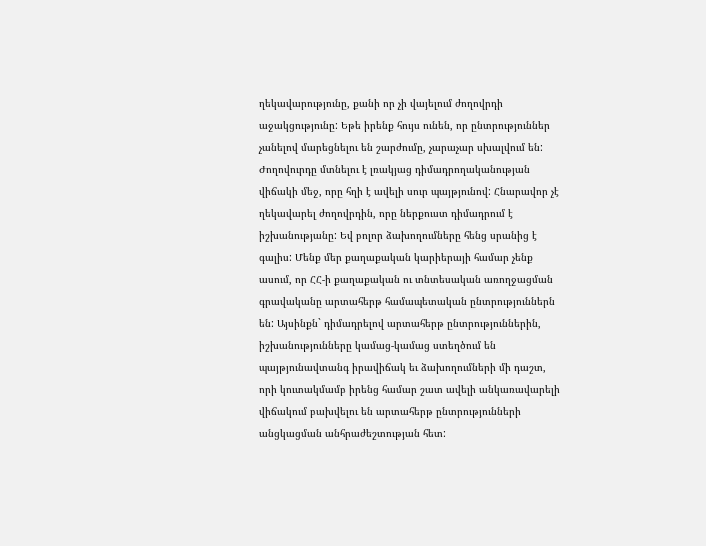ղեկավարությունը, քանի որ չի վայելում ժողովրդի աջակցությունը: Եթե իրենք հույս ունեն, որ ընտրություններ չանելով մարեցնելու են շարժումը, չարաչար սխալվում են: Ժողովուրդը մտնելու է լռակյաց դիմադրողականության վիճակի մեջ, որը հղի է ավելի սուր պայթյունով: Հնարավոր չէ ղեկավարել ժողովրդին, որը ներքուստ դիմադրում է իշխանությանը: Եվ բոլոր ձախողումները հենց սրանից է գալիս: Մենք մեր քաղաքական կարիերայի համար չենք ասում, որ ՀՀ-ի քաղաքական ու տնտեսական առողջացման գրավականը արտահերթ համապետական ընտրություններն են: Այսինքն` դիմադրելով արտահերթ ընտրություններին, իշխանությունները կամաց-կամաց ստեղծում են պայթյունավտանգ իրավիճակ եւ ձախողումների մի դաշտ, որի կուտակմամբ իրենց համար շատ ավելի անկառավարելի վիճակում բախվելու են արտահերթ ընտրությունների անցկացման անհրաժեշտության հետ: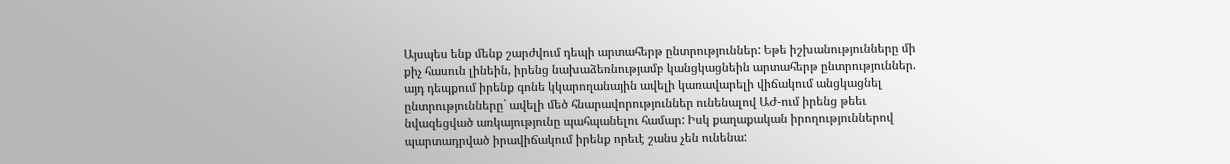Այսպես ենք մենք շարժվում դեպի արտահերթ ընտրություններ: Եթե իշխանությունները մի քիչ հասուն լինեին, իրենց նախաձեռնությամբ կանցկացնեին արտահերթ ընտրություններ. այդ դեպքում իրենք գոնե կկարողանային ավելի կառավարելի վիճակում անցկացնել ընտրությունները` ավելի մեծ հնարավորություններ ունենալով ԱԺ-ում իրենց թեեւ նվազեցված առկայությունը պահպանելու համար: Իսկ քաղաքական իրողություններով պարտադրված իրավիճակում իրենք որեւէ շանս չեն ունենա: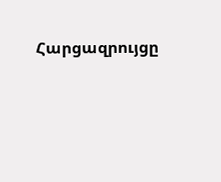Հարցազրույցը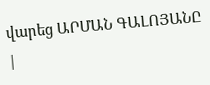վարեց ԱՐՄԱՆ ԳԱԼՈՅԱՆԸ
|